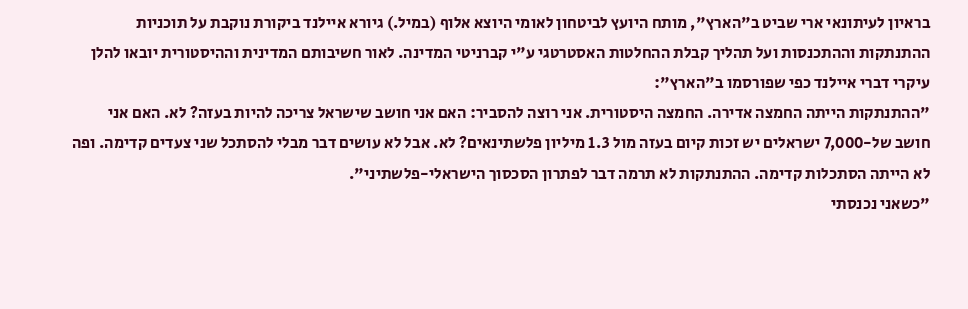בראיון לעיתונאי ארי שביט ב"הארץ", מותח היועץ לביטחון לאומי היוצא אלוף (במיל.) גיורא איילנד ביקורת נוקבת על תוכניות ההתנתקות וההתכנסות ועל תהליך קבלת ההחלטות האסטרטגי ע"י קברניטי המדינה. לאור חשיבותם המדינית וההיסטורית יובאו להלן עיקרי דברי איילנד כפי שפורסמו ב"הארץ":
"ההתנתקות הייתה החמצה אדירה. החמצה היסטורית. אני רוצה להסביר: האם אני חושב שישראל צריכה להיות בעזה? לא. האם אני חושב של-7,000 ישראלים יש זכות קיום בעזה מול 1.3 מיליון פלשתינאים? לא. אבל לא עושים דבר מבלי להסתכל שני צעדים קדימה. ופה לא הייתה הסתכלות קדימה. ההתנתקות לא תרמה דבר לפתרון הסכסוך הישראלי-פלשתיני".
"כשאני נכנסתי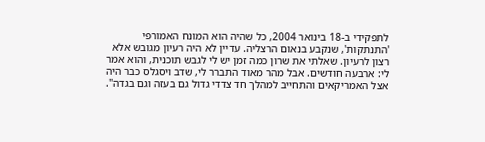לתפקידי ב-18 בינואר 2004, כל שהיה הוא המונח האמורפי 'התנתקות', שנקבע בנאום הרצליה. עדיין לא היה רעיון מגובש אלא רצון לרעיון. שאלתי את שרון כמה זמן יש לי לגבש תוכנית, והוא אמר לי: ארבעה חודשים. אבל מהר מאוד התברר לי, שדב ויסגלס כבר היה אצל האמריקאים והתחייב למהלך חד צדדי גדול גם בעזה וגם בגדה".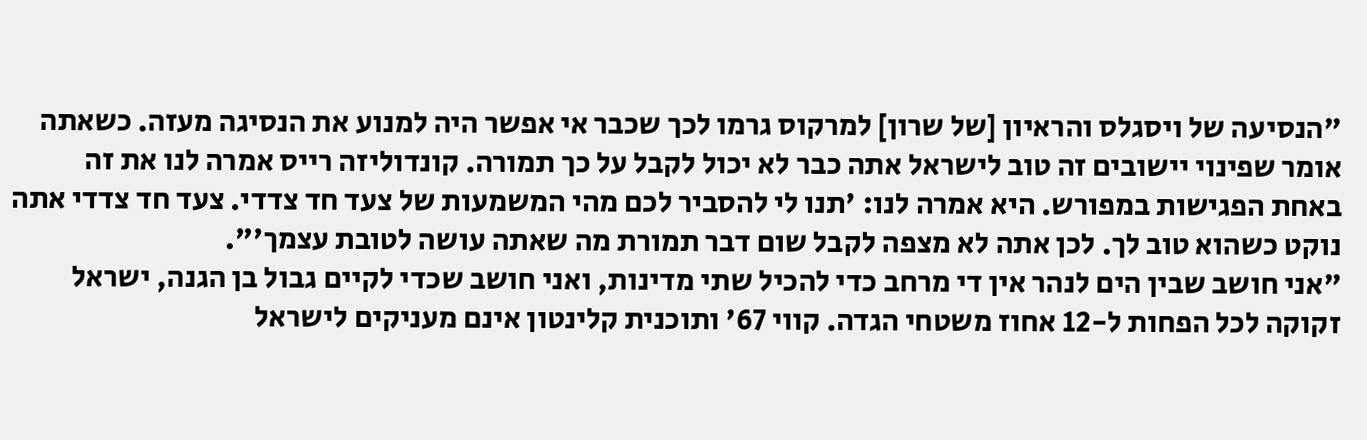"הנסיעה של ויסגלס והראיון [של שרון] למרקוס גרמו לכך שכבר אי אפשר היה למנוע את הנסיגה מעזה. כשאתה אומר שפינוי יישובים זה טוב לישראל אתה כבר לא יכול לקבל על כך תמורה. קונדוליזה רייס אמרה לנו את זה באחת הפגישות במפורש. היא אמרה לנו: 'תנו לי להסביר לכם מהי המשמעות של צעד חד צדדי. צעד חד צדדי אתה נוקט כשהוא טוב לך. לכן אתה לא מצפה לקבל שום דבר תמורת מה שאתה עושה לטובת עצמך'".
"אני חושב שבין הים לנהר אין די מרחב כדי להכיל שתי מדינות, ואני חושב שכדי לקיים גבול בן הגנה, ישראל זקוקה לכל הפחות ל-12 אחוז משטחי הגדה. קווי 67' ותוכנית קלינטון אינם מעניקים לישראל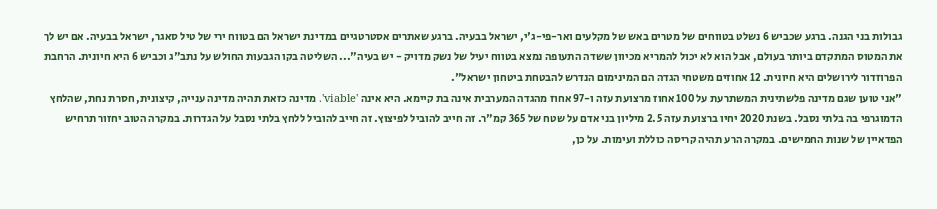גבולות בני הגנה. ברגע שכביש 6 נשלט בטווחים של מטרים באש של מקלעים ואר-פי-ג'י, ישראל בבעיה. ברגע שאתרים אסטרטגיים במדינת ישראל הם בטווח ירי של טיל סאגר, ישראל בבעיה. אם יש לך את המטוס המתקדם ביותר בעולם, אבל הוא לא יכול להמריא מכיוון ששדה התעופה נמצא בטווח יעיל של נשק מדויק - יש בעיה"... השליטה בקו הגבעות החולש על נתב"ג וכביש 6 היא חיונית. הרחבת הפרוזדור לירושלים היא חיונית. 12 אחוזים משטחי הגדה הם המינימום הנדרש להבטחת ביטחון ישראל".
"אני טוען שגם מדינה פלשתינית המשתרעת על 100 אחוז מרצועת עזה ו-97 אחוז מהגדה המערבית אינה בת קיימא. היא אינה 'viable'. מדינה כזאת תהיה מדינה ענייה, קיצונית, חסרת נחת, שהלחץ הדמוגרפי בה בלתי נסבל. בשנת 2020 יחיו ברצועת עזה 2.5 מיליון בני אדם על שטח של 365 קמ"ר. זה חייב להוביל לפיצוץ. זה חייב להוביל ללחץ בלתי נסבל על הגדרות. במקרה הטוב יחזור תרחיש הפדאיין של שנות החמישים. במקרה הרע תהיה קריסה כוללת ועימות. על כן,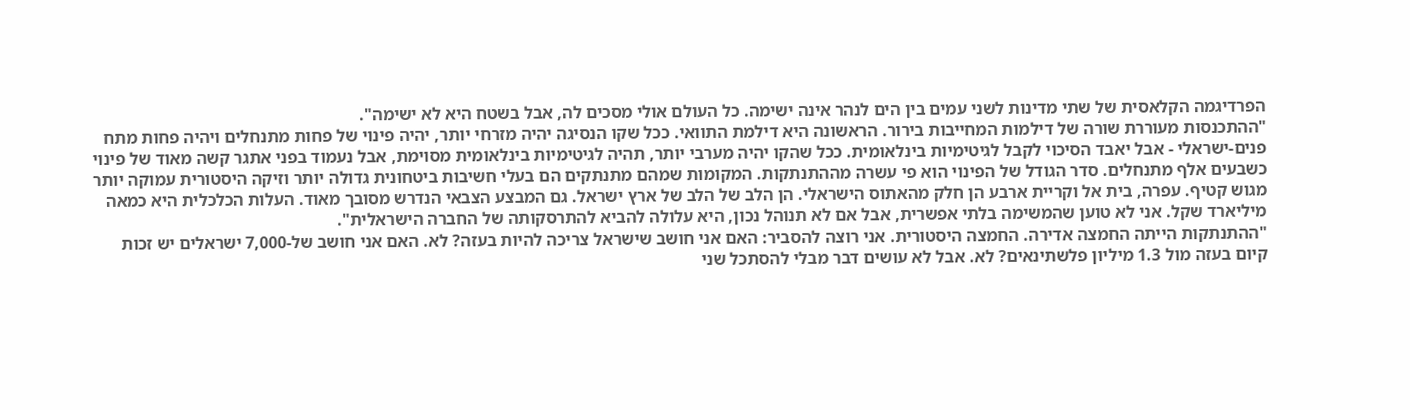הפרדיגמה הקלאסית של שתי מדינות לשני עמים בין הים לנהר אינה ישימה. כל העולם אולי מסכים לה, אבל בשטח היא לא ישימה".
"ההתכנסות מעוררת שורה של דילמות המחייבות בירור. הראשונה היא דילמת התוואי. ככל שקו הנסיגה יהיה מזרחי יותר, יהיה פינוי של פחות מתנחלים ויהיה פחות מתח פנים-ישראלי - אבל יאבד הסיכוי לקבל לגיטימיות בינלאומית. ככל שהקו יהיה מערבי יותר, תהיה לגיטימיות בינלאומית מסוימת, אבל נעמוד בפני אתגר קשה מאוד של פינוי כשבעים אלף מתנחלים. סדר הגודל של הפינוי הוא פי עשרה מההתנתקות. המקומות שמהם מתנתקים הם בעלי חשיבות ביטחונית גדולה יותר וזיקה היסטורית עמוקה יותר מגוש קטיף. עפרה, בית אל וקריית ארבע הן חלק מהאתוס הישראלי. הן הלב של הלב של ארץ ישראל. גם המבצע הצבאי הנדרש מסובך מאוד. העלות הכלכלית היא כמאה מיליארד שקל. אני לא טוען שהמשימה בלתי אפשרית, אבל אם לא תנוהל נכון, היא עלולה להביא להתרסקותה של החברה הישראלית".
"ההתנתקות הייתה החמצה אדירה. החמצה היסטורית. אני רוצה להסביר: האם אני חושב שישראל צריכה להיות בעזה? לא. האם אני חושב של-7,000 ישראלים יש זכות קיום בעזה מול 1.3 מיליון פלשתינאים? לא. אבל לא עושים דבר מבלי להסתכל שני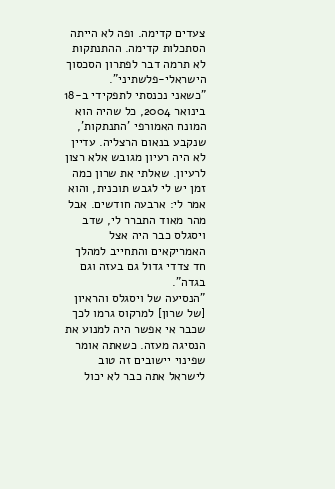צעדים קדימה. ופה לא הייתה הסתכלות קדימה. ההתנתקות לא תרמה דבר לפתרון הסכסוך הישראלי-פלשתיני".
"כשאני נכנסתי לתפקידי ב-18 בינואר 2004, כל שהיה הוא המונח האמורפי 'התנתקות', שנקבע בנאום הרצליה. עדיין לא היה רעיון מגובש אלא רצון לרעיון. שאלתי את שרון כמה זמן יש לי לגבש תוכנית, והוא אמר לי: ארבעה חודשים. אבל מהר מאוד התברר לי, שדב ויסגלס כבר היה אצל האמריקאים והתחייב למהלך חד צדדי גדול גם בעזה וגם בגדה".
"הנסיעה של ויסגלס והראיון [של שרון] למרקוס גרמו לכך שכבר אי אפשר היה למנוע את הנסיגה מעזה. כשאתה אומר שפינוי יישובים זה טוב לישראל אתה כבר לא יכול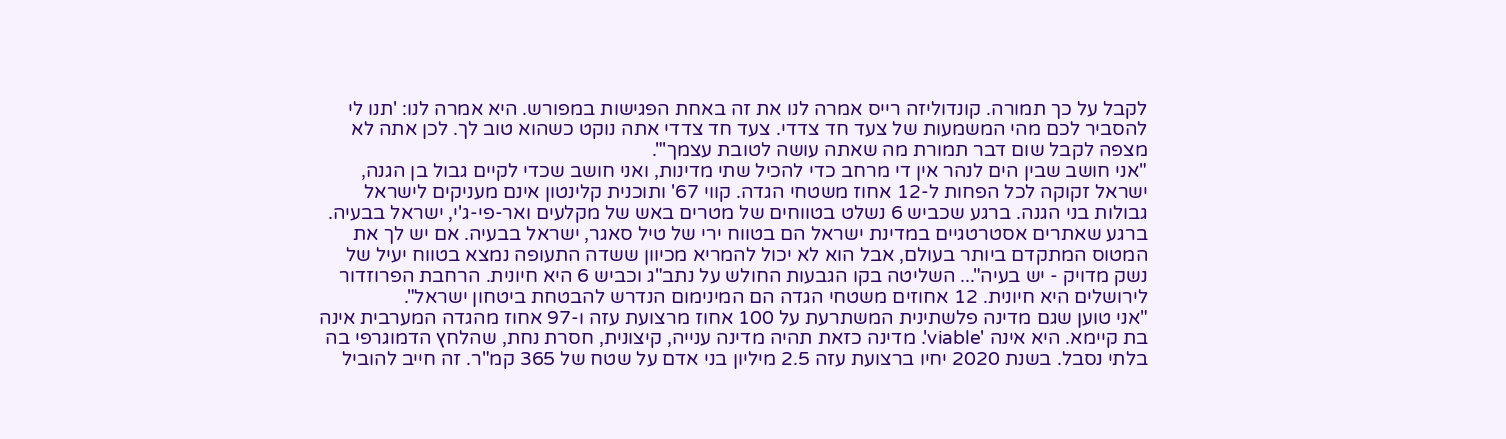לקבל על כך תמורה. קונדוליזה רייס אמרה לנו את זה באחת הפגישות במפורש. היא אמרה לנו: 'תנו לי להסביר לכם מהי המשמעות של צעד חד צדדי. צעד חד צדדי אתה נוקט כשהוא טוב לך. לכן אתה לא מצפה לקבל שום דבר תמורת מה שאתה עושה לטובת עצמך'".
"אני חושב שבין הים לנהר אין די מרחב כדי להכיל שתי מדינות, ואני חושב שכדי לקיים גבול בן הגנה, ישראל זקוקה לכל הפחות ל-12 אחוז משטחי הגדה. קווי 67' ותוכנית קלינטון אינם מעניקים לישראל גבולות בני הגנה. ברגע שכביש 6 נשלט בטווחים של מטרים באש של מקלעים ואר-פי-ג'י, ישראל בבעיה. ברגע שאתרים אסטרטגיים במדינת ישראל הם בטווח ירי של טיל סאגר, ישראל בבעיה. אם יש לך את המטוס המתקדם ביותר בעולם, אבל הוא לא יכול להמריא מכיוון ששדה התעופה נמצא בטווח יעיל של נשק מדויק - יש בעיה"... השליטה בקו הגבעות החולש על נתב"ג וכביש 6 היא חיונית. הרחבת הפרוזדור לירושלים היא חיונית. 12 אחוזים משטחי הגדה הם המינימום הנדרש להבטחת ביטחון ישראל".
"אני טוען שגם מדינה פלשתינית המשתרעת על 100 אחוז מרצועת עזה ו-97 אחוז מהגדה המערבית אינה בת קיימא. היא אינה 'viable'. מדינה כזאת תהיה מדינה ענייה, קיצונית, חסרת נחת, שהלחץ הדמוגרפי בה בלתי נסבל. בשנת 2020 יחיו ברצועת עזה 2.5 מיליון בני אדם על שטח של 365 קמ"ר. זה חייב להוביל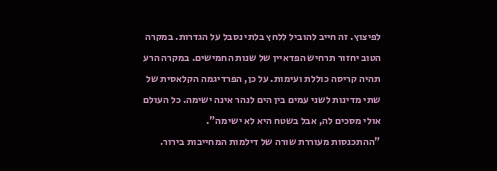לפיצוץ. זה חייב להוביל ללחץ בלתי נסבל על הגדרות. במקרה הטוב יחזור תרחיש הפדאיין של שנות החמישים. במקרה הרע תהיה קריסה כוללת ועימות. על כן, הפרדיגמה הקלאסית של שתי מדינות לשני עמים בין הים לנהר אינה ישימה. כל העולם אולי מסכים לה, אבל בשטח היא לא ישימה".
"ההתכנסות מעוררת שורה של דילמות המחייבות בירור.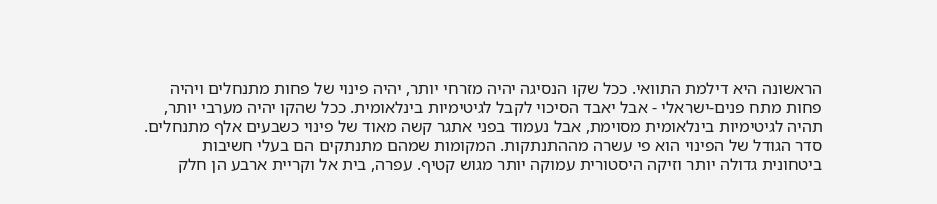הראשונה היא דילמת התוואי. ככל שקו הנסיגה יהיה מזרחי יותר, יהיה פינוי של פחות מתנחלים ויהיה פחות מתח פנים-ישראלי - אבל יאבד הסיכוי לקבל לגיטימיות בינלאומית. ככל שהקו יהיה מערבי יותר, תהיה לגיטימיות בינלאומית מסוימת, אבל נעמוד בפני אתגר קשה מאוד של פינוי כשבעים אלף מתנחלים. סדר הגודל של הפינוי הוא פי עשרה מההתנתקות. המקומות שמהם מתנתקים הם בעלי חשיבות ביטחונית גדולה יותר וזיקה היסטורית עמוקה יותר מגוש קטיף. עפרה, בית אל וקריית ארבע הן חלק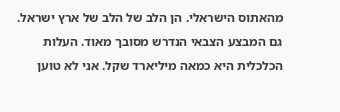מהאתוס הישראלי. הן הלב של הלב של ארץ ישראל. גם המבצע הצבאי הנדרש מסובך מאוד. העלות הכלכלית היא כמאה מיליארד שקל. אני לא טוען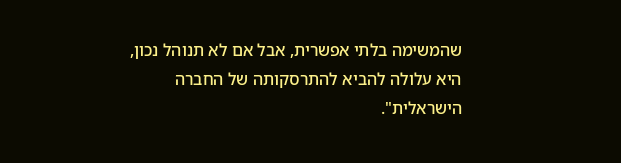שהמשימה בלתי אפשרית, אבל אם לא תנוהל נכון, היא עלולה להביא להתרסקותה של החברה הישראלית".